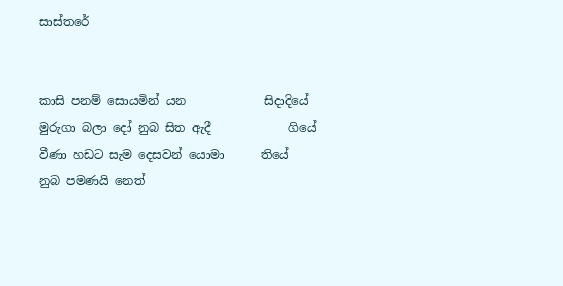සාස්තරේ


කාසි පනම් සොයමින් යන             සිදාදියේ
මුරුගා බලා දෝ නුබ සිත ඇදී             ගියේ
වීණා හඩට සැම දෙසවන් යොමා      තියේ
නුබ පමණයි නෙත්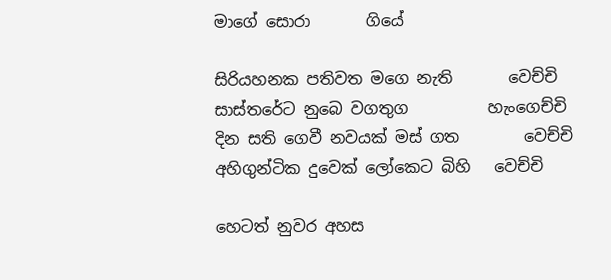මාගේ සොරා       ගියේ

සිරියහනක පතිවත මගෙ නැති       වෙච්චි
සාස්තරේට නුබෙ වගතුග          හැංගෙච්චි
දින සති ගෙවී නවයක් මස් ගත        වෙච්චි
අහිගුන්ටික දුවෙක් ලෝකෙට බිහි   වෙච්චි

හෙටත් නුවර අහස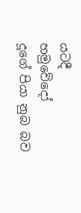යටදී             හමුවේදෝ
දූගේ පියා නුබ බව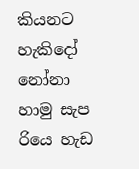කියනට            හැකිදෝ
නෝනා හාමු සැප රියෙ හැඩ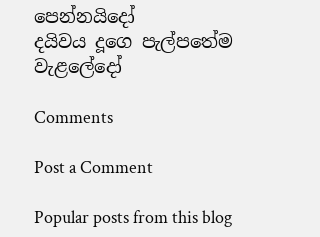පෙන්නයිදෝ
දයිවය දූගෙ පැල්පතේම            වැළලේදෝ

Comments

Post a Comment

Popular posts from this blog